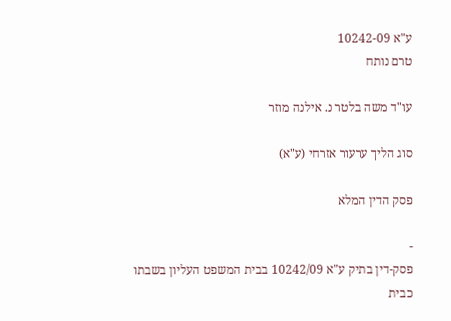ע"א 10242-09
טרם נותח

עו"ד משה בלטר נ. אילנה מוזר

סוג הליך ערעור אזרחי (ע"א)

פסק הדין המלא

-
פסק-דין בתיק ע"א 10242/09 בבית המשפט העליון בשבתו כבית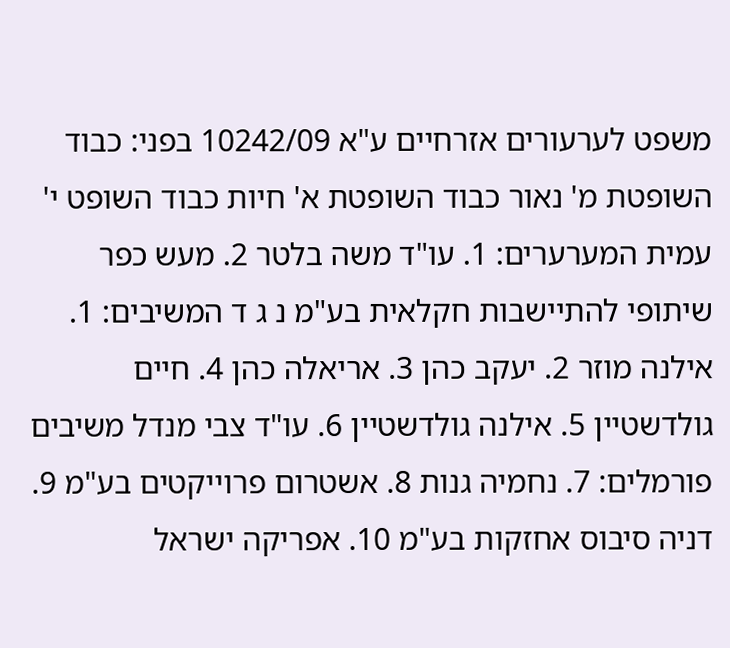משפט לערעורים אזרחיים ע"א 10242/09 בפני: כבוד השופטת מ' נאור כבוד השופטת א' חיות כבוד השופט י' עמית המערערים: 1. עו"ד משה בלטר 2. מעש כפר שיתופי להתיישבות חקלאית בע"מ נ ג ד המשיבים: 1. אילנה מוזר 2. יעקב כהן 3. אריאלה כהן 4. חיים גולדשטיין 5. אילנה גולדשטיין 6. עו"ד צבי מנדל משיבים פורמלים: 7. נחמיה גנות 8. אשטרום פרוייקטים בע"מ 9. דניה סיבוס אחזקות בע"מ 10. אפריקה ישראל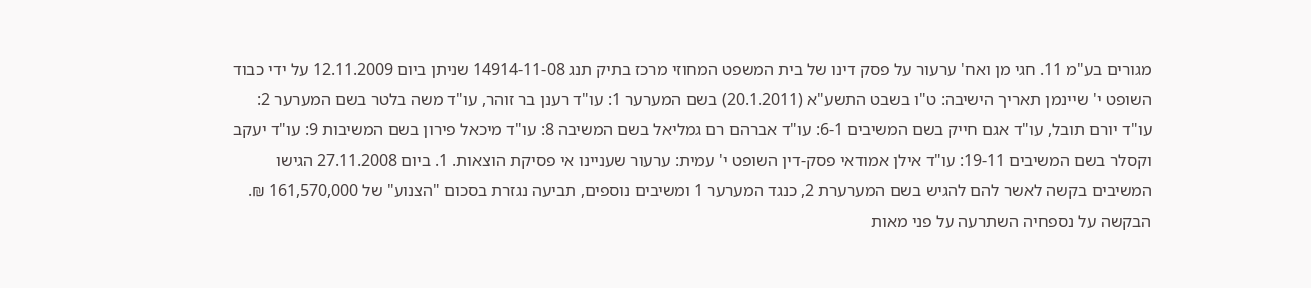מגורים בע"מ 11. חגי מן ואח' ערעור על פסק דינו של בית המשפט המחוזי מרכז בתיק תנג 14914-11-08 שניתן ביום 12.11.2009 על ידי כבוד השופט י' שיינמן תאריך הישיבה: ט"ו בשבט התשע"א (20.1.2011) בשם המערער 1: עו"ד רענן בר זוהר, עו"ד משה בלטר בשם המערער 2: עו"ד יורם תובל, עו"ד אגם חייק בשם המשיבים 6-1: עו"ד אברהם רם גמליאל בשם המשיבה 8: עו"ד מיכאל פירון בשם המשיבות 9: עו"ד יעקב וקסלר בשם המשיבים 19-11: עו"ד אילן אמודאי פסק-דין השופט י' עמית: ערעור שעניינו אי פסיקת הוצאות. 1. ביום 27.11.2008 הגישו המשיבים בקשה לאשר להם להגיש בשם המערערת 2, כנגד המערער 1 ומשיבים נוספים, תביעה נגזרת בסכום "הצנוע" של 161,570,000 ₪. הבקשה על נספחיה השתרעה על פני מאות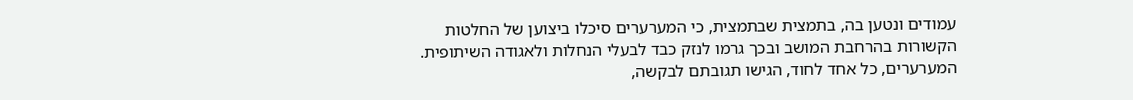עמודים ונטען בה, בתמצית שבתמצית, כי המערערים סיכלו ביצוען של החלטות הקשורות בהרחבת המושב ובכך גרמו לנזק כבד לבעלי הנחלות ולאגודה השיתופית. המערערים, כל אחד לחוד, הגישו תגובתם לבקשה,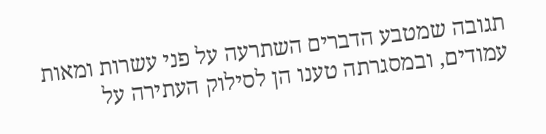תגובה שמטבע הדברים השתרעה על פני עשרות ומאות עמודים, ובמסגרתה טענו הן לסילוק העתירה על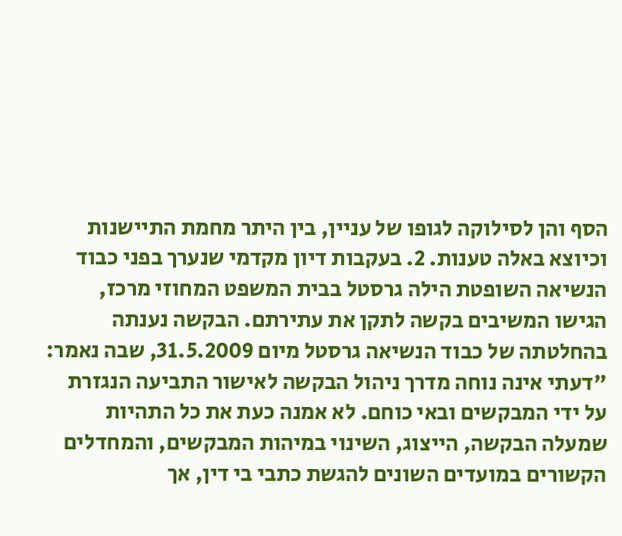הסף והן לסילוקה לגופו של עניין, בין היתר מחמת התיישנות וכיוצא באלה טענות. 2. בעקבות דיון מקדמי שנערך בפני כבוד הנשיאה השופטת הילה גרסטל בבית המשפט המחוזי מרכז, הגישו המשיבים בקשה לתקן את עתירתם. הבקשה נענתה בהחלטתה של כבוד הנשיאה גרסטל מיום 31.5.2009, שבה נאמר: "דעתי אינה נוחה מדרך ניהול הבקשה לאישור התביעה הנגזרת על ידי המבקשים ובאי כוחם. לא אמנה כעת את כל התהיות שמעלה הבקשה, הייצוג, השינוי במיהות המבקשים, והמחדלים הקשורים במועדים השונים להגשת כתבי בי דין, אך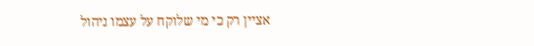אציין רק כי מי שלוקח על עצמו ניהול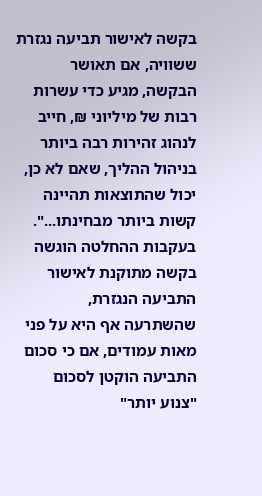בקשה לאישור תביעה נגזרת ששוויה, אם תאושר הבקשה, מגיע כדי עשרות רבות של מיליוני ₪, חייב לנהוג זהירות רבה ביותר בניהול ההליך, שאם לא כן, יכול שהתוצאות תהיינה קשות ביותר מבחינתו...". בעקבות ההחלטה הוגשה בקשה מתוקנת לאישור התביעה הנגזרת, שהשתרעה אף היא על פני מאות עמודים, אם כי סכום התביעה הוקטן לסכום "צנוע יותר"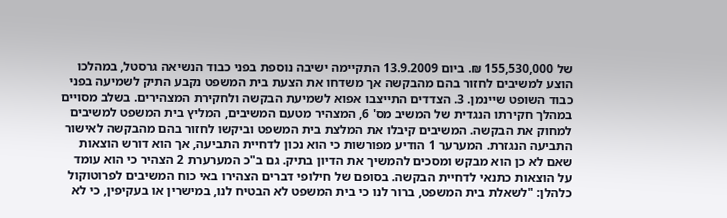של 155,530,000 ₪. ביום 13.9.2009 התקיימה ישיבה נוספת בפני כבוד הנשיאה גרסטל, במהלכו הוצע למשיבים לחזור בהם מהבקשה אך משדחו את הצעת בית המשפט נקבע התיק לשמיעה בפני כבוד השופט שיינמן. 3. הצדדים התייצבו אפוא לשמיעת הבקשה ולחקירת המצהירים. בשלב מסויים במהלך חקירתו הנגדית של המשיב מס' 6, המצהיר מטעם המשיבים, המליץ בית המשפט למשיבים למחוק את הבקשה. המשיבים קיבלו את המלצת בית המשפט וביקשו לחזור בהם מהבקשה לאישור התביעה הנגזרת. המערער 1 הודיע מפורשות כי הוא נכון לדחיית התביעה, אך הוא דורש הוצאות שאם לא כן הוא מבקש ומסכים להמשיך את הדיון בתיק. גם ב"כ המערערת 2 הצהיר כי הוא עומד על הוצאות כתנאי לדחיית הבקשה. בסופם של חילופי דברים הצהירו באי כוח המשיבים לפרוטוקול כלהלן: "לשאלת בית המשפט, ברור לנו כי בית המשפט לא הבטיח לנו, במישרין או בעקיפין, כי לא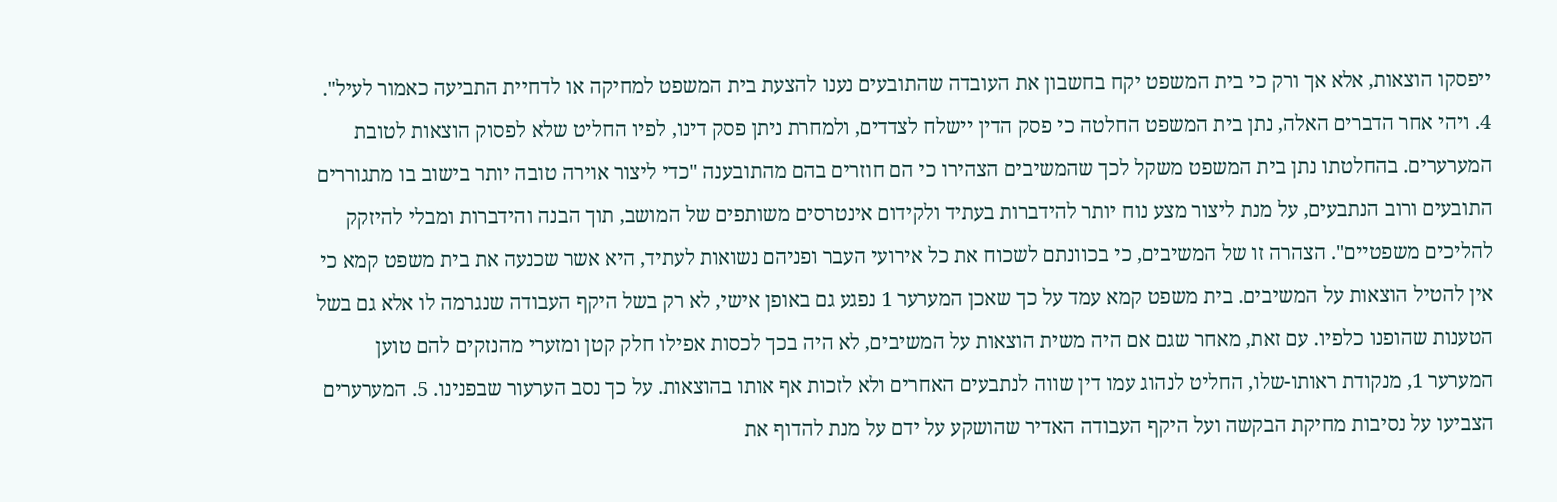ייפסקו הוצאות, אלא אך ורק כי בית המשפט יקח בחשבון את העובדה שהתובעים נענו להצעת בית המשפט למחיקה או לדחיית התביעה כאמור לעיל". 4. ויהי אחר הדברים האלה, נתן בית המשפט החלטה כי פסק הדין יישלח לצדדים, ולמחרת ניתן פסק דינו, לפיו החליט שלא לפסוק הוצאות לטובת המערערים. בהחלטתו נתן בית המשפט משקל לכך שהמשיבים הצהירו כי הם חוזרים בהם מהתובענה "כדי ליצור אוירה טובה יותר בישוב בו מתגוררים התובעים ורוב הנתבעים, על מנת ליצור מצע נוח יותר להידברות בעתיד ולקידום אינטרסים משותפים של המושב, תוך הבנה והידברות ומבלי להיזקק להליכים משפטיים". הצהרה זו של המשיבים, כי בכוונתם לשכוח את כל אירועי העבר ופניהם נשואות לעתיד, היא אשר שכנעה את בית משפט קמא כי אין להטיל הוצאות על המשיבים. בית משפט קמא עמד על כך שאכן המערער 1 נפגע גם באופן אישי, לא רק בשל היקף העבודה שנגרמה לו אלא גם בשל הטענות שהופנו כלפיו. עם זאת, מאחר שגם אם היה משית הוצאות על המשיבים, לא היה בכך לכסות אפילו חלק קטן ומזערי מהנזקים להם טוען המערער 1, מנקודת ראותו-שלו, החליט לנהוג עמו דין שווה לנתבעים האחרים ולא לזכות אף אותו בהוצאות. על כך נסב הערעור שבפנינו. 5. המערערים הצביעו על נסיבות מחיקת הבקשה ועל היקף העבודה האדיר שהושקע על ידם על מנת להדוף את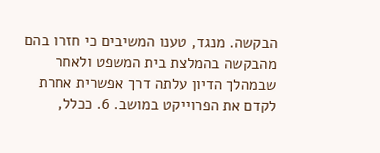הבקשה. מנגד, טענו המשיבים כי חזרו בהם מהבקשה בהמלצת בית המשפט ולאחר שבמהלך הדיון עלתה דרך אפשרית אחרת לקדם את הפרוייקט במושב. 6. ככלל,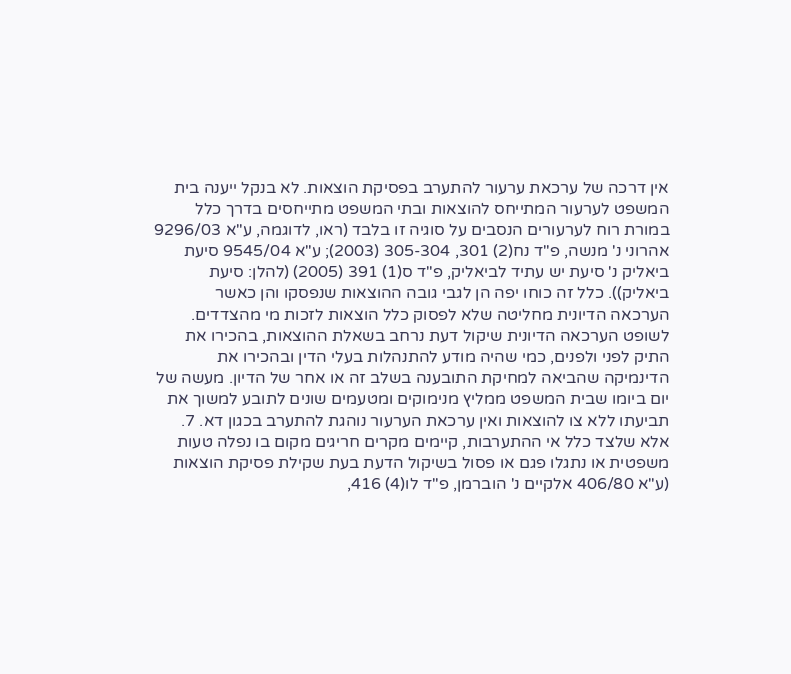אין דרכה של ערכאת ערעור להתערב בפסיקת הוצאות. לא בנקל ייענה בית המשפט לערעור המתייחס להוצאות ובתי המשפט מתייחסים בדרך כלל במורת רוח לערעורים הנסבים על סוגיה זו בלבד (ראו, לדוגמה, ע"א 9296/03 אהרוני נ' מנשה, פ"ד נח(2) 301, 305-304 (2003); ע"א 9545/04 סיעת ביאליק נ' סיעת יש עתיד לביאליק, פ"ד ס(1) 391 (2005) (להלן: סיעת ביאליק)). כלל זה כוחו יפה הן לגבי גובה ההוצאות שנפסקו והן כאשר הערכאה הדיונית מחליטה שלא לפסוק כלל הוצאות לזכות מי מהצדדים. לשופט הערכאה הדיונית שיקול דעת נרחב בשאלת ההוצאות, בהכירו את התיק לפני ולפנים, כמי שהיה מודע להתנהלות בעלי הדין ובהכירו את הדינמיקה שהביאה למחיקת התובענה בשלב זה או אחר של הדיון. מעשה של יום ביומו שבית המשפט ממליץ מנימוקים ומטעמים שונים לתובע למשוך את תביעתו ללא צו להוצאות ואין ערכאת הערעור נוהגת להתערב בכגון דא. 7. אלא שלצד כלל אי ההתערבות, קיימים מקרים חריגים מקום בו נפלה טעות משפטית או נתגלו פגם או פסול בשיקול הדעת בעת שקילת פסיקת הוצאות (ע"א 406/80 אלקיים נ' הוברמן, פ"ד לו(4) 416,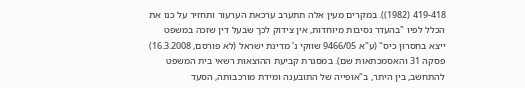419-418 (1982)). במקרים מעין אלה תתערב ערכאת הערעור ותחזיר על כנו את הכלל לפיו "בהעדר נסיבות מיוחדות, אין צידוק לכך שבעל דין שזכה במשפט ייצא בחסרון כיס" (ע"א 9466/05 שווקי נ' מדינת ישראל (לא פורסם, 16.3.2008) פסקה 31 והאסמכתאות שם). במסגרת קביעת ההוצאות רשאי בית המשפט להתחשב, בין היתר, ב"אופייה של התובענה ומידת מורכבותה, הסעד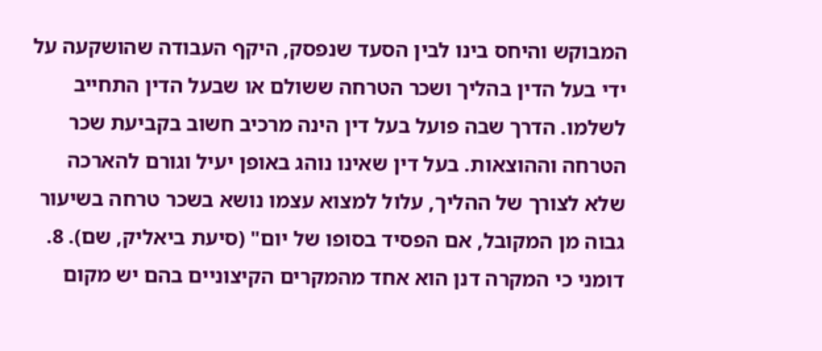המבוקש והיחס בינו לבין הסעד שנפסק, היקף העבודה שהושקעה על ידי בעל הדין בהליך ושכר הטרחה ששולם או שבעל הדין התחייב לשלמו. הדרך שבה פועל בעל דין הינה מרכיב חשוב בקביעת שכר הטרחה וההוצאות. בעל דין שאינו נוהג באופן יעיל וגורם להארכה שלא לצורך של ההליך, עלול למצוא עצמו נושא בשכר טרחה בשיעור גבוה מן המקובל, אם הפסיד בסופו של יום" (סיעת ביאליק, שם). 8. דומני כי המקרה דנן הוא אחד מהמקרים הקיצוניים בהם יש מקום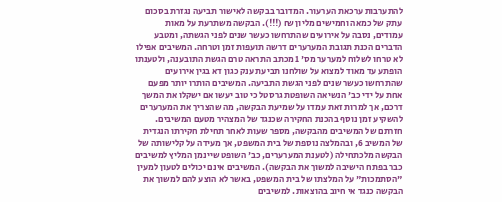להתערבות ערכאת הערעור. המדובר בבקשה לאישור תביעה נגזרת בסכום עתק של כמאה וחמישים מליון ₪ (!!!). הבקשה משתרעת על מאות עמודים, נסבה על אירועים שהתרחשו כעשר שנים לפני הגשתה, ומטבע הדברים הכנת תגובת המערערים דרשה תועפות זמן וטרחה. המשיבים אפילו לא טרחו לשלוח למערער מס' 1 מכתב התראה טרם הגשת התובענה, ולטענתו הופתע עד מאוד למצוא על שולחנו תביעת ענק כגון דא בגין אירועים שהתרחשו כעשר שנים לפני הגשת התביעה. המשיבים הותרו יותר מפעם אחת על ידי כב' הנשיאה השופטת גרסטל כי טוב יעשו אם ישקלו את המשך דרכם, אך למרות זאת עמדו על שמיעת הבקשה, מה שהצריך את המערערים להשקיע זמן נוסף בהכנת החקירה שכנגד של המצהיר מטעם המשיבים. חזרתם של המשיבים מהבקשה, מספר שעות לאחר תחילת חקירתו הנגדית של המשיב 6, ובהמלצה נוספת של בית המשפט, אך מעידה על קלישותה של הבקשה מלכתחילה (לטענת המערערים, כב' השופט שיינמן המליץ למשיבים כבר בפתח הישיבה למשוך את הבקשה). המשיבים אינם יכולים לטעון למעין "הסתמכות" על המלצתו של בית המשפט, באשר לא הוצע להם למשוך את הבקשה כנגד אי חיוב בהוצאות. למשיבים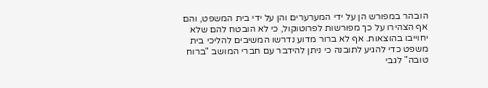הובהר במפורש הן על ידי המערערים והן על ידי בית המשפט, והם אף הצהירו על כך מפורשות לפרוטוקול, כי לא הובטח להם שלא יחוייבו בהוצאות. אף לא ברור מדוע נדרשו המשיבים להליכי בית משפט כדי להגיע לתובנה כי ניתן להידבר עם חברי המושב "ברוח טובה" לגבי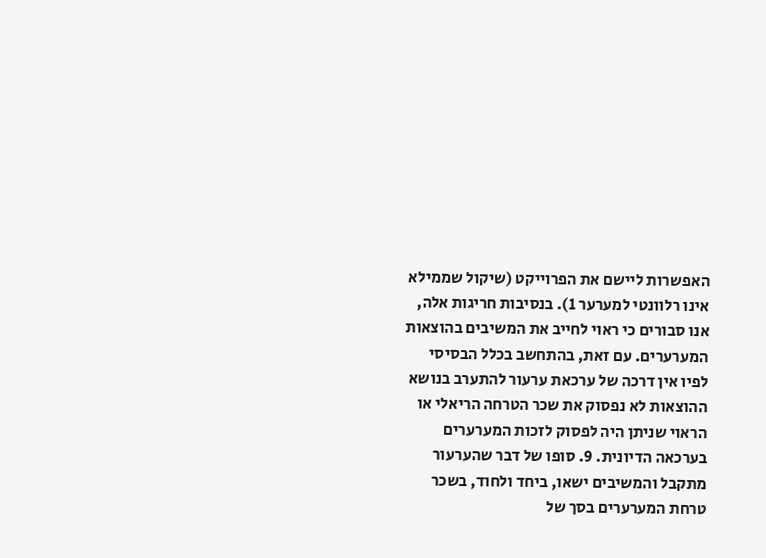האפשרות ליישם את הפרוייקט (שיקול שממילא אינו רלוונטי למערער 1). בנסיבות חריגות אלה, אנו סבורים כי ראוי לחייב את המשיבים בהוצאות המערערים. עם זאת, בהתחשב בכלל הבסיסי לפיו אין דרכה של ערכאת ערעור להתערב בנושא ההוצאות לא נפסוק את שכר הטרחה הריאלי או הראוי שניתן היה לפסוק לזכות המערערים בערכאה הדיונית. 9. סופו של דבר שהערעור מתקבל והמשיבים ישאו, ביחד ולחוד, בשכר טרחת המערערים בסך של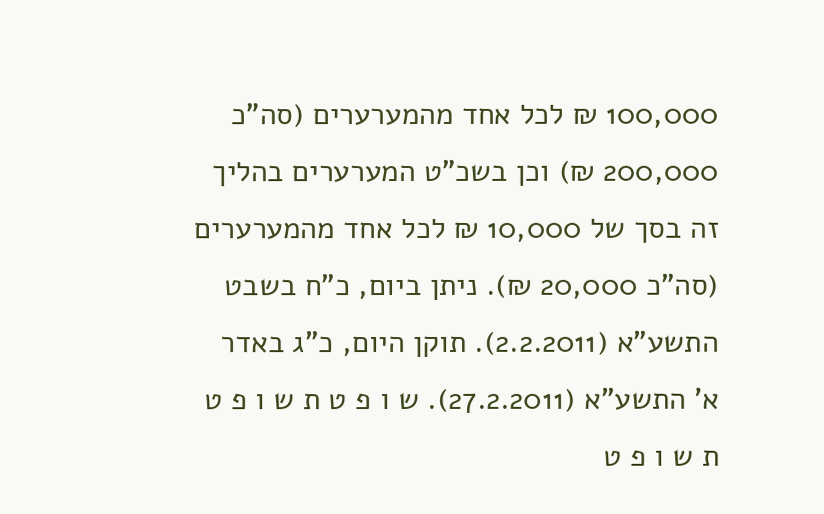100,000 ₪ לכל אחד מהמערערים (סה"כ 200,000 ₪) וכן בשכ"ט המערערים בהליך זה בסך של 10,000 ₪ לכל אחד מהמערערים (סה"כ 20,000 ₪). ניתן ביום, כ"ח בשבט התשע"א (2.2.2011). תוקן היום, כ"ג באדר א' התשע"א (27.2.2011). ש ו פ ט ת ש ו פ ט ת ש ו פ ט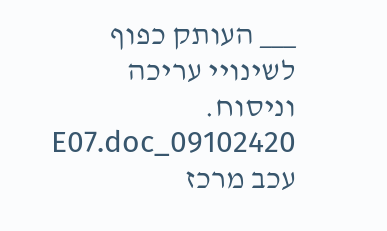___ העותק כפוף לשינויי עריכה וניסוח. 09102420_E07.doc עכב מרכז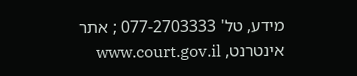מידע, טל' 077-2703333 ; אתר אינטרנט, www.court.gov.il